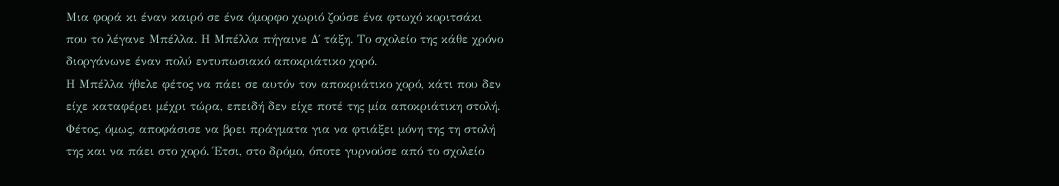Μια φορά κι έναν καιρό σε ένα όμορφο χωριό ζούσε ένα φτωχό κοριτσάκι που το λέγανε Μπέλλα. Η Μπέλλα πήγαινε Δ΄ τάξη. Το σχολείο της κάθε χρόνο διοργάνωνε έναν πολύ εντυπωσιακό αποκριάτικο χορό.
Η Μπέλλα ήθελε φέτος να πάει σε αυτόν τον αποκριάτικο χορό, κάτι που δεν είχε καταφέρει μέχρι τώρα, επειδή δεν είχε ποτέ της μία αποκριάτικη στολή. Φέτος, όμως, αποφάσισε να βρει πράγματα για να φτιάξει μόνη της τη στολή της και να πάει στο χορό. Έτσι, στο δρόμο, όποτε γυρνούσε από το σχολείο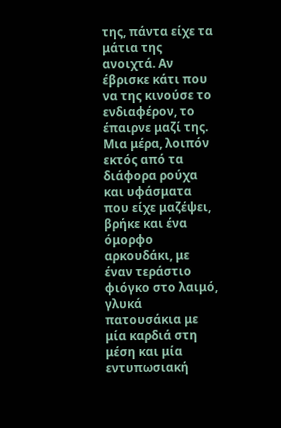της, πάντα είχε τα μάτια της ανοιχτά. Αν έβρισκε κάτι που να της κινούσε το ενδιαφέρον, το έπαιρνε μαζί της.
Μια μέρα, λοιπόν εκτός από τα διάφορα ρούχα και υφάσματα που είχε μαζέψει, βρήκε και ένα όμορφο αρκουδάκι, με έναν τεράστιο φιόγκο στο λαιμό, γλυκά πατουσάκια με μία καρδιά στη μέση και μία εντυπωσιακή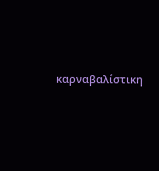καρναβαλίστικη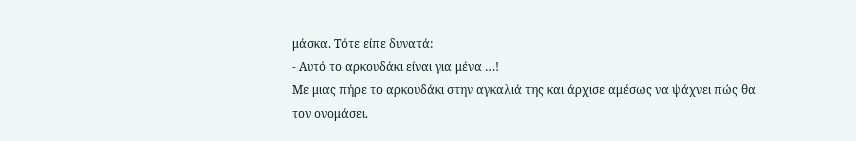μάσκα. Τότε είπε δυνατά:
- Αυτό το αρκουδάκι είναι για μένα …!
Με μιας πήρε το αρκουδάκι στην αγκαλιά της και άρχισε αμέσως να ψάχνει πώς θα τον ονομάσει.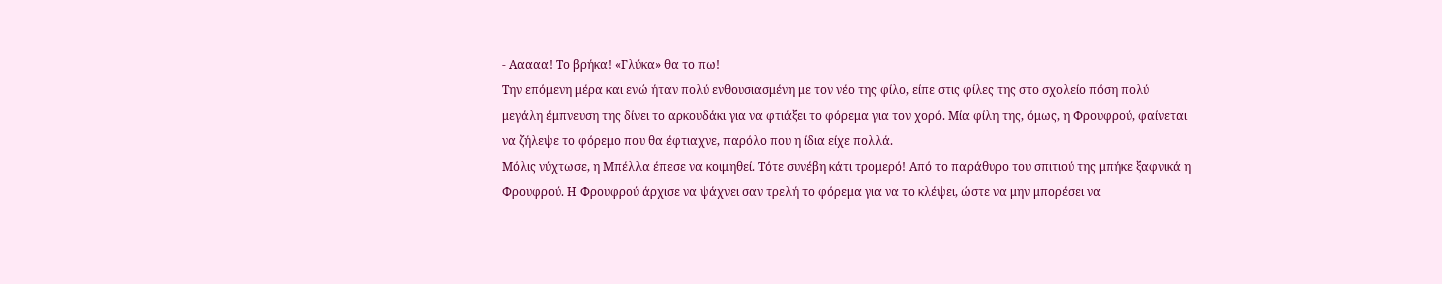- Ααααα! Το βρήκα! «Γλύκα» θα το πω!
Την επόμενη μέρα και ενώ ήταν πολύ ενθουσιασμένη με τον νέο της φίλο, είπε στις φίλες της στο σχολείο πόση πολύ μεγάλη έμπνευση της δίνει το αρκουδάκι για να φτιάξει το φόρεμα για τον χορό. Μία φίλη της, όμως, η Φρουφρού, φαίνεται να ζήλεψε το φόρεμο που θα έφτιαχνε, παρόλο που η ίδια είχε πολλά.
Μόλις νύχτωσε, η Μπέλλα έπεσε να κοιμηθεί. Τότε συνέβη κάτι τρομερό! Από το παράθυρο του σπιτιού της μπήκε ξαφνικά η Φρουφρού. Η Φρουφρού άρχισε να ψάχνει σαν τρελή το φόρεμα για να το κλέψει, ώστε να μην μπορέσει να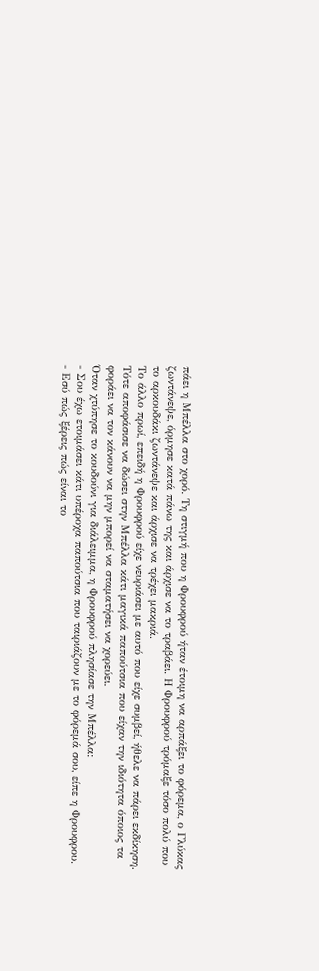πάει η Μπέλλα στο χορό. Τη στιγμή που η Φρουφρού ήταν έτοιμη να αρπάξει το φόρεμα, ο Γλύκας ζωντάνεψε, όρμησε κατά πάνω της και άρχισε να το τραβάει. Η Φρουφρού τρόμαξε τόσο πολύ που το αρκουδάκι ζωντάνεψε και άρχισε να τρέχει μακριά.
Το άλλο πρωί, επειδή η Φρουφρού είχε νευριάσει με αυτό που είχε συμβεί, ήθελε να πάρει εκδίκηση. Τότε αποφάσισε να δώσει στην Μπέλλα κάτι μαγικά παπούτσια που είχαν την ιδιότητα όποιος τα φοράει να τον κάνουν να μην μπορεί να σταματήσει να χορεύει.
Όταν χτύπησε το κουδούνι για διάλειμμα, η Φρουφρού πλησίασε την Μπέλλα:
- Σου έχω ετοιμάσει κάτι υπέροχα παπούτσια που ταιριάζουν με το φόρεμά σου, είπε η Φρουφρου.
- Εσύ πώς ξέρεις πώς είναι το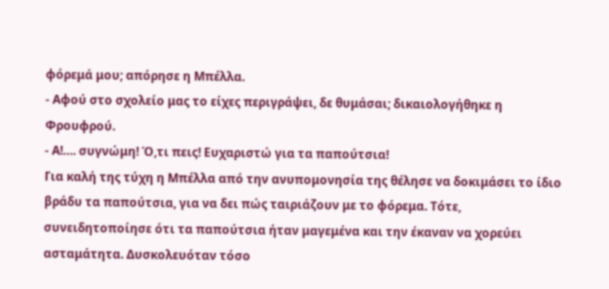φόρεμά μου; απόρησε η Μπέλλα.
- Αφού στο σχολείο μας το είχες περιγράψει, δε θυμάσαι; δικαιολογήθηκε η Φρουφρού.
- Α!…. συγνώμη! Ό,τι πεις! Ευχαριστώ για τα παπούτσια!
Για καλή της τύχη η Μπέλλα από την ανυπομονησία της θέλησε να δοκιμάσει το ίδιο βράδυ τα παπούτσια, για να δει πώς ταιριάζουν με το φόρεμα. Τότε, συνειδητοποίησε ότι τα παπούτσια ήταν μαγεμένα και την έκαναν να χορεύει ασταμάτητα. Δυσκολευόταν τόσο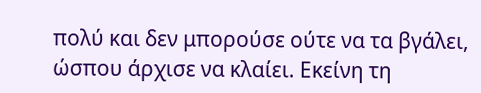πολύ και δεν μπορούσε ούτε να τα βγάλει, ώσπου άρχισε να κλαίει. Εκείνη τη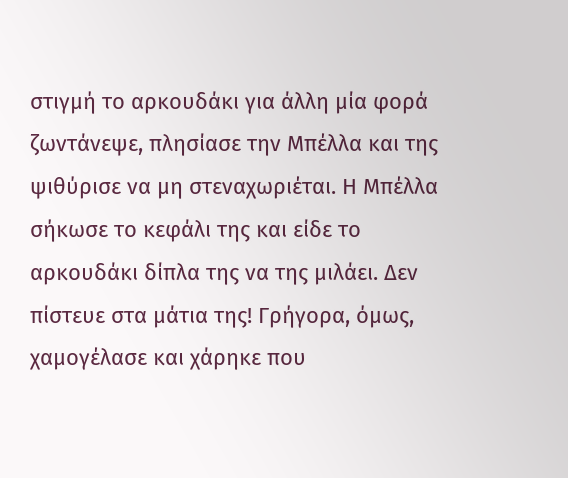στιγμή το αρκουδάκι για άλλη μία φορά ζωντάνεψε, πλησίασε την Μπέλλα και της ψιθύρισε να μη στεναχωριέται. Η Μπέλλα σήκωσε το κεφάλι της και είδε το αρκουδάκι δίπλα της να της μιλάει. Δεν πίστευε στα μάτια της! Γρήγορα, όμως, χαμογέλασε και χάρηκε που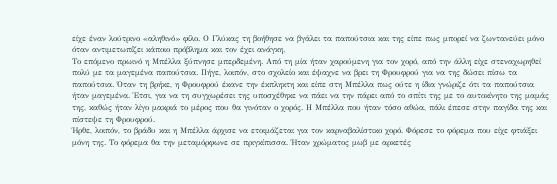είχε έναν λούτρινο «αληθινό» φίλο. Ο Γλύκας τη βοήθησε να βγάλει τα παπούτσια και της είπε πως μπορεί να ζωντανεύει μόνο όταν αντιμετωπίζει κάποιο πρόβλημα και τον έχει ανάγκη.
Το επόμενο πρωινό η Μπέλλα ξύπνησε μπερδεμένη. Από τη μία ήταν χαρούμενη για τον χορό, από την άλλη είχε στεναχωρηθεί πολύ με τα μαγεμένα παπούτσια. Πήγε, λοιπόν, στο σχολείο και έψαχνε να βρει τη Φρουφρού για να της δώσει πίσω τα παπούτσια. Όταν τη βρήκε, η Φρουφρού έκανε την έκπληκτη και είπε στη Μπέλλα πως ούτε η ίδια γνώριζε ότι τα παπούτσια ήταν μαγεμένα. Έτσι, για να τη συγχωρέσει της υποσχέθηκε να πάει να την πάρει από το σπίτι της με το αυτοκίνητο της μαμάς της, καθώς ήταν λίγο μακριά το μέρος που θα γινόταν ο χορός. Η Μπέλλα που ήταν τόσο αθώα, πάλι έπεσε στην παγίδα της και πίστεψε τη Φρουφρού.
Ήρθε, λοιπόν, το βράδυ και η Μπέλλα άρχισε να ετοιμάζεται για τον καρναβαλίστικο χορό. Φόρεσε το φόρεμα που είχε φτιάξει μόνη της. Το φόρεμα θα την μεταμόρφωνε σε πριγκίπισσα. Ήταν χρώματος μωβ με αρκετές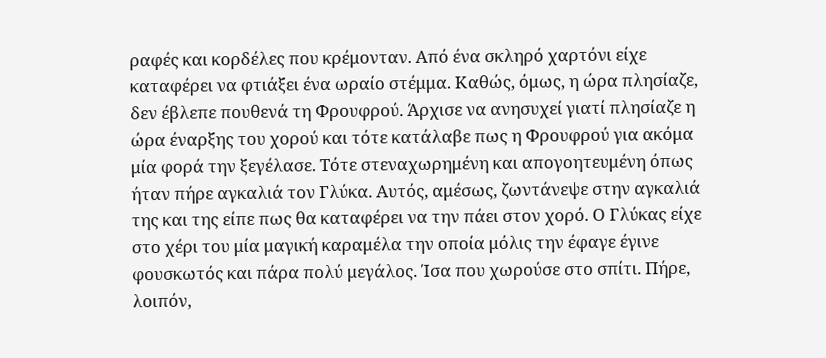ραφές και κορδέλες που κρέμονταν. Από ένα σκληρό χαρτόνι είχε καταφέρει να φτιάξει ένα ωραίο στέμμα. Καθώς, όμως, η ώρα πλησίαζε, δεν έβλεπε πουθενά τη Φρουφρού. Άρχισε να ανησυχεί γιατί πλησίαζε η ώρα έναρξης του χορού και τότε κατάλαβε πως η Φρουφρού για ακόμα μία φορά την ξεγέλασε. Τότε στεναχωρημένη και απογοητευμένη όπως ήταν πήρε αγκαλιά τον Γλύκα. Αυτός, αμέσως, ζωντάνεψε στην αγκαλιά της και της είπε πως θα καταφέρει να την πάει στον χορό. Ο Γλύκας είχε στο χέρι του μία μαγική καραμέλα την οποία μόλις την έφαγε έγινε φουσκωτός και πάρα πολύ μεγάλος. Ίσα που χωρούσε στο σπίτι. Πήρε, λοιπόν,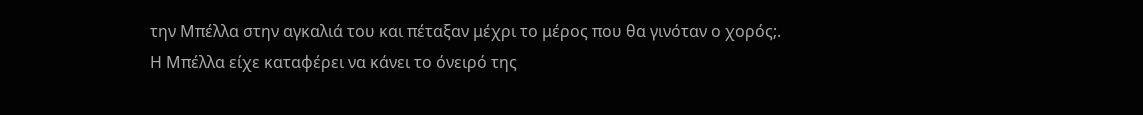την Μπέλλα στην αγκαλιά του και πέταξαν μέχρι το μέρος που θα γινόταν ο χορός;.
Η Μπέλλα είχε καταφέρει να κάνει το όνειρό της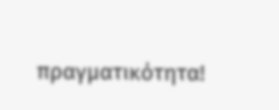πραγματικότητα!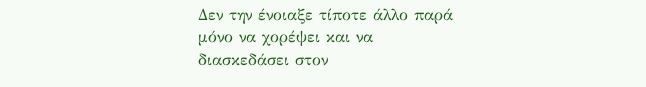Δεν την ένοιαξε τίποτε άλλο παρά μόνο να χορέψει και να διασκεδάσει στον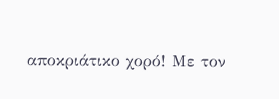αποκριάτικο χορό! Με τον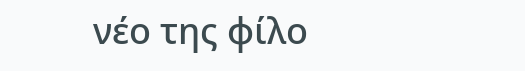νέο της φίλο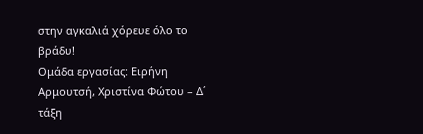στην αγκαλιά χόρευε όλο το βράδυ!
Ομάδα εργασίας: Ειρήνη Αρμουτσή, Χριστίνα Φώτου – Δ΄ τάξη